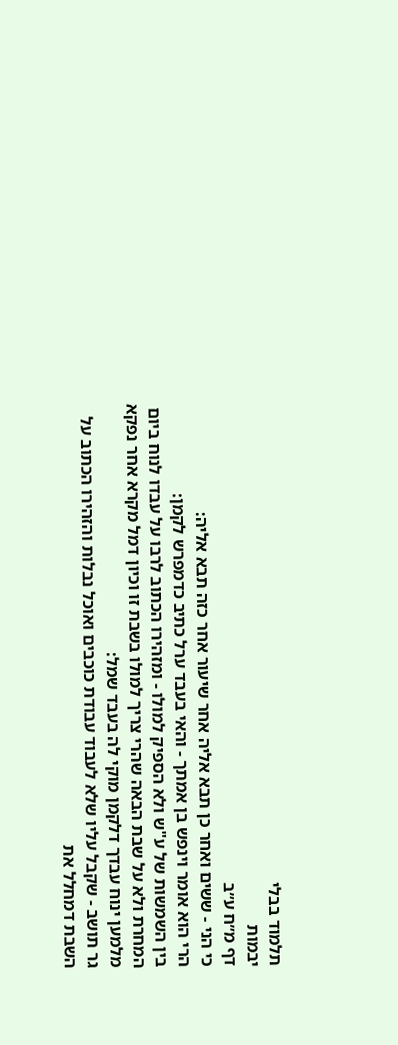תלמוד בבלי
יבמות
דף מ״ח ע״ב
כי הני - ששים ואחר כן תבא אליה אחר שיעור אחר כזה תבא אליה:
הרי הוא אומר וינפש בן אמתך - והאי בעבד ערל כתיב כדמפרש לקמן:
בין השמשות של ע"ש ולא הספיק למולו - ומזהירו הכתוב לרבו על עבדו לנוח ביום המחרת ולא על שבת הבאה שהרי צריך למולו בשבת זו וכיון דמל מקרא אחר נפקא מלמען ינוח עבדך דלקמן מוקי לה בעבד שמל:
גר תושב - שקבל עליו שלא לעבוד עבודת כוכבים ואוכל נבלות והזהירו הכתוב על השבת דמחלל את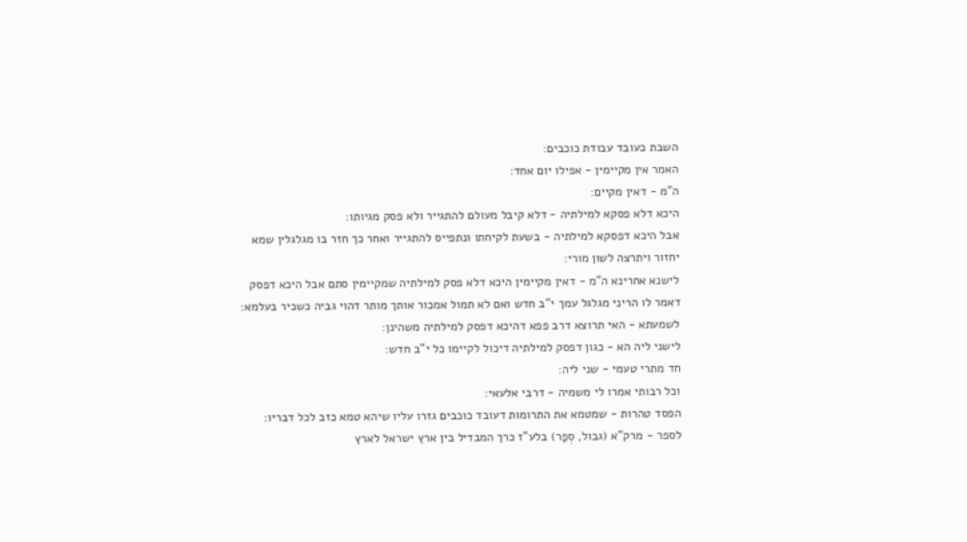השבת כעובד עבודת כוכבים:
האמר אין מקיימין - אפילו יום אחד:
ה"מ - דאין מקיים:
היכא דלא פסקא למילתיה - דלא קיבל מעולם להתגייר ולא פסק מגיותו:
אבל היכא דפסקא למילתיה - בשעת לקיחתו ונתפייס להתגייר ואחר כך חזר בו מגלגלין שמא יחזור ויתרצה לשון מורי:
לישנא אחרינא ה"מ - דאין מקיימין היכא דלא פסק למילתיה שמקיימין סתם אבל היכא דפסק דאמר לו הריני מגלגל עמך י"ב חדש ואם לא תמול אמכור אותך מותר דהוי גביה כשכיר בעלמא:
לשמעתא - האי תרוצא דרב פפא דהיכא דפסק למילתיה משהינן:
לישני ליה הא - כגון דפסק למילתיה דיכול לקיימו כל י"ב חדש:
חד מתרי טעמי - שני ליה:
וכל רבותי אמרו לי משמיה - דרבי אלעאי:
הפסד טהרות - שמטמא את התרומות דעובד כוכבים גזרו עליו שיהא טמא כזב לכל דבריו:
לספר - מרק"א (גבול, סְפַר) בלע"ז כרך המבדיל בין ארץ ישראל לארץ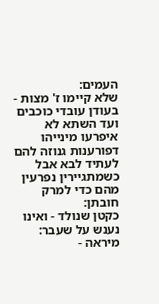העמים:
שלא קיימו ז' מצות - בעודן עובדי כוכבים ועד השתא לא איפרעו מינייהו דפורענות גנוזה להם לעתיד לבא אבל כשמתגיירין נפרעין מהם כדי למרק חובתן:
כקטן שנולד - ואינו נענש על שעבר:
מיראה -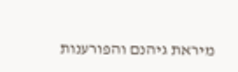מיראת גיהנם והפורענות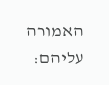האמורה עליהם: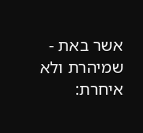אשר באת - שמיהרת ולא איחרת: